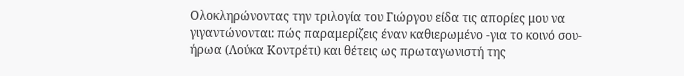Ολοκληρώνοντας την τριλογία του Γιώργου είδα τις απορίες μου να γιγαντώνονται: πώς παραμερίζεις έναν καθιερωμένο -για το κοινό σου- ήρωα (Λούκα Κοντρέτι) και θέτεις ως πρωταγωνιστή της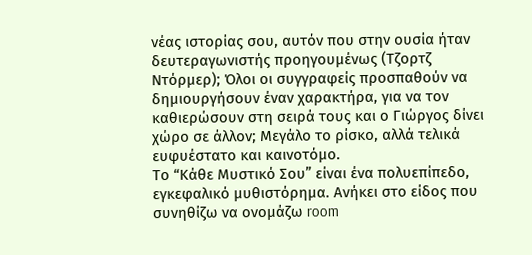νέας ιστορίας σου, αυτόν που στην ουσία ήταν δευτεραγωνιστής προηγουμένως (Τζορτζ Ντόρμερ); Όλοι οι συγγραφείς προσπαθούν να δημιουργήσουν έναν χαρακτήρα, για να τον καθιερώσουν στη σειρά τους και ο Γιώργος δίνει χώρο σε άλλον; Μεγάλο το ρίσκο, αλλά τελικά ευφυέστατο και καινοτόμο.
Το “Κάθε Μυστικό Σου” είναι ένα πολυεπίπεδο, εγκεφαλικό μυθιστόρημα. Ανήκει στο είδος που συνηθίζω να ονομάζω room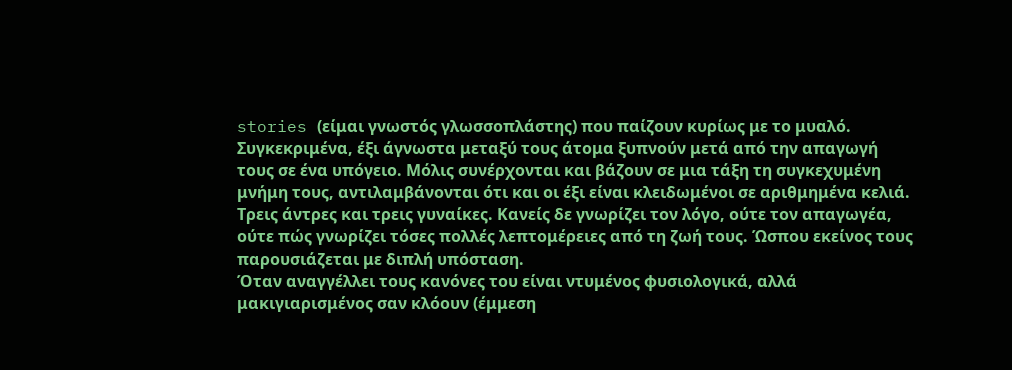stories (είμαι γνωστός γλωσσοπλάστης) που παίζουν κυρίως με το μυαλό. Συγκεκριμένα, έξι άγνωστα μεταξύ τους άτομα ξυπνούν μετά από την απαγωγή τους σε ένα υπόγειο. Μόλις συνέρχονται και βάζουν σε μια τάξη τη συγκεχυμένη μνήμη τους, αντιλαμβάνονται ότι και οι έξι είναι κλειδωμένοι σε αριθμημένα κελιά. Τρεις άντρες και τρεις γυναίκες. Κανείς δε γνωρίζει τον λόγο, ούτε τον απαγωγέα, ούτε πώς γνωρίζει τόσες πολλές λεπτομέρειες από τη ζωή τους. Ώσπου εκείνος τους παρουσιάζεται με διπλή υπόσταση.
Όταν αναγγέλλει τους κανόνες του είναι ντυμένος φυσιολογικά, αλλά μακιγιαρισμένος σαν κλόουν (έμμεση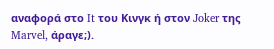αναφορά στο It του Κινγκ ή στον Joker της Marvel, άραγε;).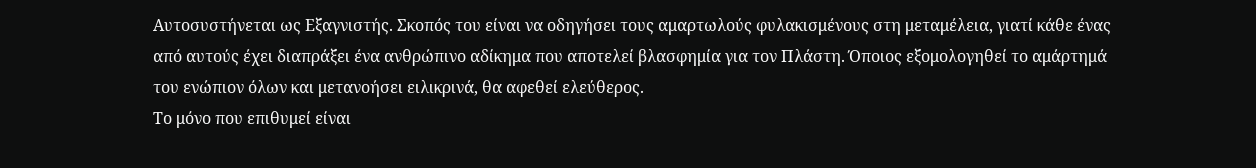Αυτοσυστήνεται ως Εξαγνιστής. Σκοπός του είναι να οδηγήσει τους αμαρτωλούς φυλακισμένους στη μεταμέλεια, γιατί κάθε ένας από αυτούς έχει διαπράξει ένα ανθρώπινο αδίκημα που αποτελεί βλασφημία για τον Πλάστη. Όποιος εξομολογηθεί το αμάρτημά του ενώπιον όλων και μετανοήσει ειλικρινά, θα αφεθεί ελεύθερος.
Το μόνο που επιθυμεί είναι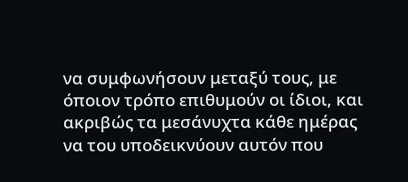να συμφωνήσουν μεταξύ τους, με όποιον τρόπο επιθυμούν οι ίδιοι, και ακριβώς τα μεσάνυχτα κάθε ημέρας να του υποδεικνύουν αυτόν που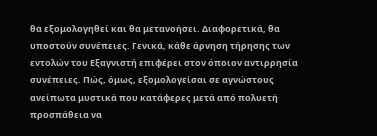θα εξομολογηθεί και θα μετανοήσει. Διαφορετικά, θα υποστούν συνέπειες. Γενικά, κάθε άρνηση τήρησης των εντολών του Εξαγνιστή επιφέρει στον όποιον αντιρρησία συνέπειες. Πώς, όμως, εξομολογείσαι σε αγνώστους ανείπωτα μυστικά που κατάφερες μετά από πολυετή προσπάθεια να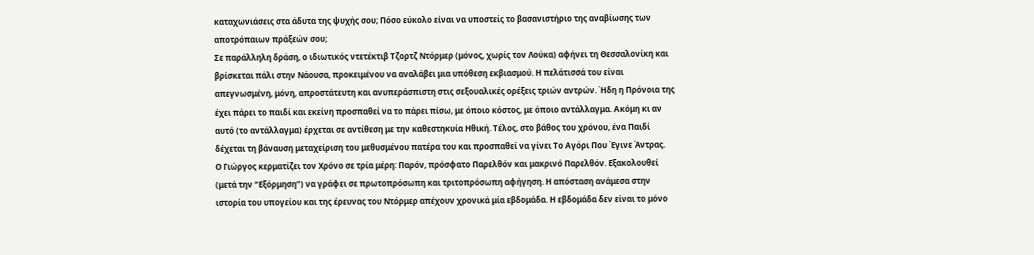καταχωνιάσεις στα άδυτα της ψυχής σου; Πόσο εύκολο είναι να υποστείς το βασανιστήριο της αναβίωσης των αποτρόπαιων πράξεών σου;
Σε παράλληλη δράση, ο ιδιωτικός ντετέκτιβ Τζορτζ Ντόρμερ (μόνος, χωρίς τον Λούκα) αφήνει τη Θεσσαλονίκη και βρίσκεται πάλι στην Νάουσα, προκειμένου να αναλάβει μια υπόθεση εκβιασμού. Η πελάτισσά του είναι απεγνωσμένη, μόνη, απροστάτευτη και ανυπεράσπιστη στις σεξουαλικές ορέξεις τριών αντρών. Ήδη η Πρόνοια της έχει πάρει το παιδί και εκείνη προσπαθεί να το πάρει πίσω, με όποιο κόστος, με όποιο αντάλλαγμα. Ακόμη κι αν αυτό (το αντάλλαγμα) έρχεται σε αντίθεση με την καθεστηκυία Ηθική. Τέλος, στο βάθος του χρόνου, ένα Παιδί δέχεται τη βάναυση μεταχείριση του μεθυσμένου πατέρα του και προσπαθεί να γίνει Το Αγόρι Που Έγινε Άντρας.
Ο Γιώργος κερματίζει τον Χρόνο σε τρία μέρη: Παρόν, πρόσφατο Παρελθόν και μακρινό Παρελθόν. Εξακολουθεί (μετά την “Εξόρμηση”) να γράφει σε πρωτοπρόσωπη και τριτοπρόσωπη αφήγηση. Η απόσταση ανάμεσα στην ιστορία του υπογείου και της έρευνας του Ντόρμερ απέχουν χρονικά μία εβδομάδα. Η εβδομάδα δεν είναι το μόνο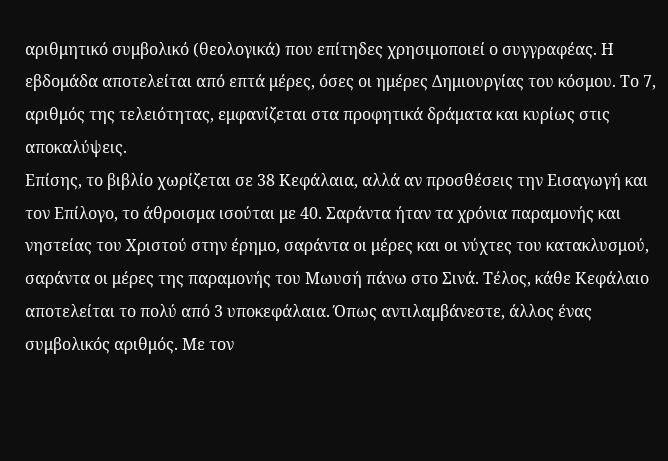αριθμητικό συμβολικό (θεολογικά) που επίτηδες χρησιμοποιεί ο συγγραφέας. Η εβδομάδα αποτελείται από επτά μέρες, όσες οι ημέρες Δημιουργίας του κόσμου. Το 7, αριθμός της τελειότητας, εμφανίζεται στα προφητικά δράματα και κυρίως στις αποκαλύψεις.
Επίσης, το βιβλίο χωρίζεται σε 38 Κεφάλαια, αλλά αν προσθέσεις την Εισαγωγή και τον Επίλογο, το άθροισμα ισούται με 40. Σαράντα ήταν τα χρόνια παραμονής και νηστείας του Χριστού στην έρημο, σαράντα οι μέρες και οι νύχτες του κατακλυσμού, σαράντα οι μέρες της παραμονής του Μωυσή πάνω στο Σινά. Τέλος, κάθε Κεφάλαιο αποτελείται το πολύ από 3 υποκεφάλαια. Όπως αντιλαμβάνεστε, άλλος ένας συμβολικός αριθμός. Με τον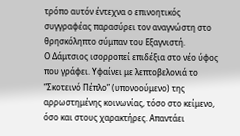τρόπο αυτόν έντεχνα ο επινοητικός συγγραφέας παρασύρει τον αναγνώστη στο θρησκόληπτο σύμπαν του Εξαγνιστή.
Ο Δάμτσιος ισορροπεί επιδέξια στο νέο ύφος που γράφει. Υφαίνει με λεπτοβελονιά το “Σκοτεινό Πέπλο” (υπονοούμενο) της αρρωστημένης κοινωνίας, τόσο στο κείμενο, όσο και στους χαρακτήρες. Απαντάει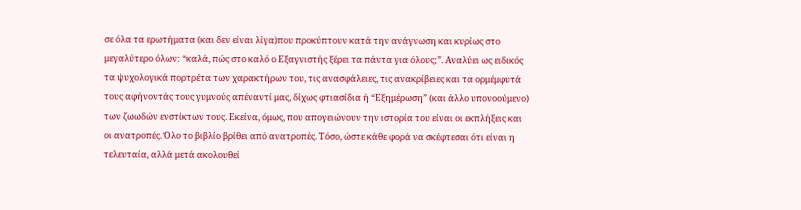σε όλα τα ερωτήματα (και δεν είναι λίγα)που προκύπτουν κατά την ανάγνωση και κυρίως στο μεγαλύτερο όλων: “καλά, πώς στο καλό ο Εξαγνιστής ξέρει τα πάντα για όλους;”. Αναλύει ως ειδικός τα ψυχολογικά πορτρέτα των χαρακτήρων του, τις ανασφάλειες, τις ανακρίβειες και τα ορμέμφυτά τους αφήνοντάς τους γυμνούς απέναντί μας, δίχως φτιασίδια ή “Εξημέρωση” (και άλλο υπονοούμενο) των ζωωδών ενστίκτων τους. Εκείνα, όμως, που απογειώνουν την ιστορία του είναι οι εκπλήξεις και οι ανατροπές. Όλο το βιβλίο βρίθει από ανατροπές. Τόσο, ώστε κάθε φορά να σκέφτεσαι ότι είναι η τελευταία, αλλά μετά ακολουθεί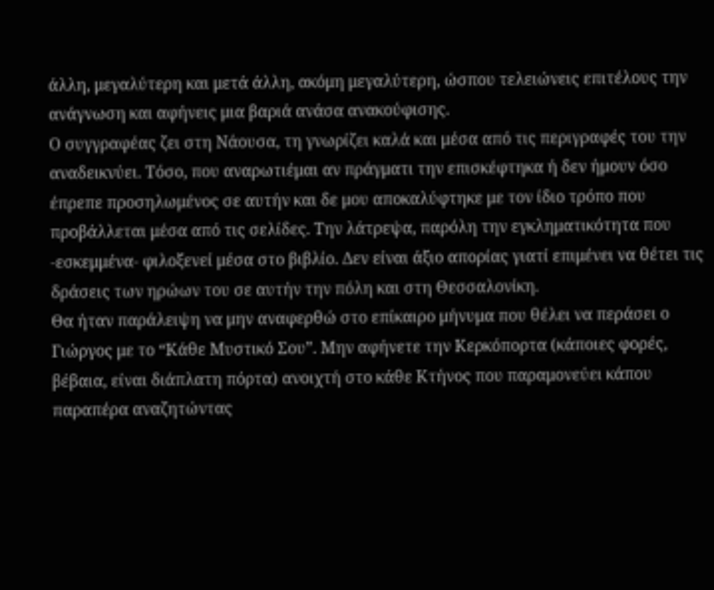άλλη, μεγαλύτερη και μετά άλλη, ακόμη μεγαλύτερη, ώσπου τελειώνεις επιτέλους την ανάγνωση και αφήνεις μια βαριά ανάσα ανακούφισης.
Ο συγγραφέας ζει στη Νάουσα, τη γνωρίζει καλά και μέσα από τις περιγραφές του την αναδεικνύει. Τόσο, που αναρωτιέμαι αν πράγματι την επισκέφτηκα ή δεν ήμουν όσο έπρεπε προσηλωμένος σε αυτήν και δε μου αποκαλύφτηκε με τον ίδιο τρόπο που προβάλλεται μέσα από τις σελίδες. Την λάτρεψα, παρόλη την εγκληματικότητα που -εσκεμμένα- φιλοξενεί μέσα στο βιβλίο. Δεν είναι άξιο απορίας γιατί επιμένει να θέτει τις δράσεις των ηρώων του σε αυτήν την πόλη και στη Θεσσαλονίκη.
Θα ήταν παράλειψη να μην αναφερθώ στο επίκαιρο μήνυμα που θέλει να περάσει ο Γιώργος με το “Κάθε Μυστικό Σου”. Μην αφήνετε την Κερκόπορτα (κάποιες φορές, βέβαια, είναι διάπλατη πόρτα) ανοιχτή στο κάθε Κτήνος που παραμονεύει κάπου παραπέρα αναζητώντας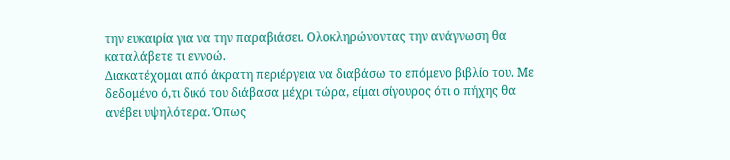την ευκαιρία για να την παραβιάσει. Ολοκληρώνοντας την ανάγνωση θα καταλάβετε τι εννοώ.
Διακατέχομαι από άκρατη περιέργεια να διαβάσω το επόμενο βιβλίο του. Με δεδομένο ό,τι δικό του διάβασα μέχρι τώρα, είμαι σίγουρος ότι ο πήχης θα ανέβει υψηλότερα. Όπως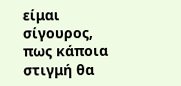είμαι σίγουρος, πως κάποια στιγμή θα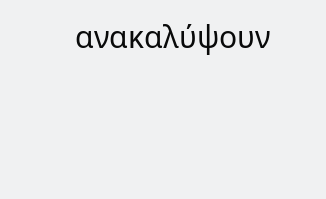ανακαλύψουν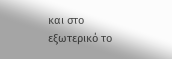και στο εξωτερικό το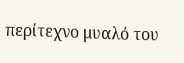περίτεχνο μυαλό του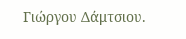Γιώργου Δάμτσιου.